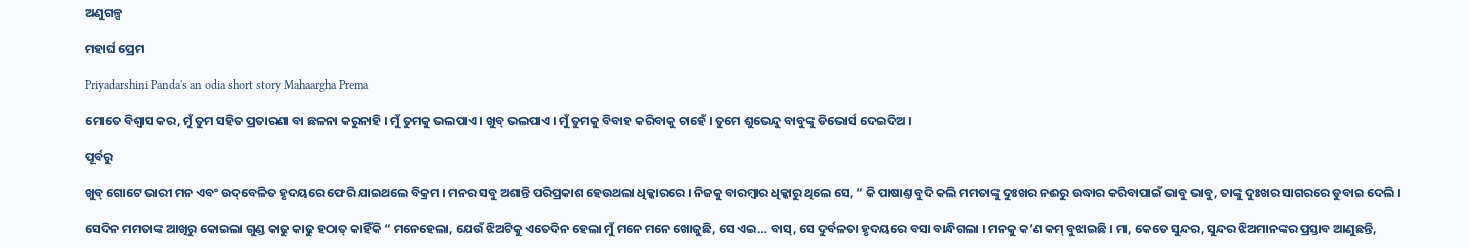ଅଣୁଗଳ୍ପ

ମହାର୍ଘ ପ୍ରେମ

Priyadarshini Panda's an odia short story Mahaargha Prema

ମୋତେ ବିଶ୍ୱାସ କର, ମୁଁ ତୁମ ସହିତ ପ୍ରତାରଣା ବା ଛଳନା କରୁନାହି । ମୁଁ ତୁମକୁ ଭଲପାଏ । ଖୁବ୍‌ ଭଲପାଏ । ମୁଁ ତୁମକୁ ବିବାହ କରିବାକୁ ଚାହେଁ । ତୁମେ ଶୁଭେନ୍ଦୁ ବାବୁଙ୍କୁ ଡିଭୋର୍ସ ଦେଇଦିଅ ।

ପୂର୍ବରୁ

ଖୁବ୍‌ ଗୋଟେ ଭାରୀ ମନ ଏବଂ ଉଦ୍‌ବେଳିତ ହୃଦୟରେ ଫେରି ଯାଇଥଲେ ବିକ୍ରମ । ମନର ସବୁ ଅଶାନ୍ତି ପରିପ୍ରକାଶ ହେଉଥଲା ଧିକ୍କାରରେ । ନିଜକୁ ବାରମ୍ବାର ଧିକ୍କାରୁ ଥିଲେ ସେ, “ କି ପାଷାଣ୍ତ ବୁଦି କଲି ମମତାଙ୍କୁ ଦୁଃଖର ନଈରୁ ଉଦ୍ଧାର କରିବାପାଇଁ ଭାବୁ ଭାବୁ, ତାଙ୍କୁ ଦୁଃଖର ସାଗରରେ ଡୁବାଇ ଦେଲି ।

ସେଦିନ ମମତାଙ୍କ ଆଖିରୁ କୋଇଲା ଗୁଣ୍ଡ କାଢୁ କାଢୁ ହଠାତ୍‌ କାହିଁକି “ ମନେହେଲା, ଯେଉଁ ଝିଅଟିକୁ ଏତେଦିନ ହେଲା ମୁଁ ମନେ ମନେ ଖୋଜୁଛି, ସେ ଏଇ… ବାସ୍‌, ସେ ଦୁର୍ବଳତା ହୃଦୟରେ ବସା ବାନ୍ଧିଗଲା । ମନକୁ କ’ଣ କମ୍‌ ବୁଝାଇଛି । ମା, କେତେ ସୁନ୍ଦର, ସୁନ୍ଦର ଝିଅମାନଙ୍କର ପ୍ରସ୍ତାବ ଆଣୁଛନ୍ତି,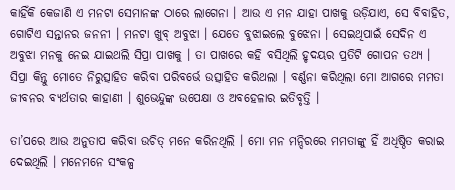କାହିଁକି କେଜାଣି ଏ ମନଟା ସେମାନଙ୍କ ଠାରେ ଲାଗେନା । ଆଉ ଏ ମନ ଯାହା ପାଖକୁ ଉଡ଼ିଯାଏ, ସେ ବିବାହିତ, ଗୋଟିଏ ସନ୍ତାନର ଜନନୀ । ମନଟା ଖୁବ୍‌ ଅବୁଝା । ଯେତେ ବୁଝାଇଲେ ବୁଝେନା । ସେଇଥିପାଇଁ ସେଦିନ ଏ ଅବୁଝା ମନକୁ ନେଇ ଯାଇଥଲି ସିପ୍ରା ପାଖକୁ । ତା ପାଖରେ କହି ବସିଥିଲି ହୃଦୟର ପ୍ରତିଟି ଗୋପନ ତଥ୍ୟ । ସିପ୍ରା କିନ୍ତୁ ମୋତେ ନିରୁତ୍ସାହିତ କରିବା ପରିବର୍ଭେ ଉତ୍ସାହିତ କରିଥଲା । ବର୍ଣ୍ଣନା କରିଥିଲା ମୋ ଆଗରେ ମମତା ଜୀବନର ବ୍ୟର୍ଥତାର କାହାଣୀ । ଶୁଭେନ୍ଦୁଙ୍କ ଉପେକ୍ଷା ଓ ଅବହେଳାର ଇତିବୃତ୍ତି ।

ତା’ପରେ ଆଉ ଅନୁତାପ କରିବା ଉଚିତ୍‌ ମନେ କରିନଥିଲି । ମୋ ମନ ମନ୍ଦିରରେ ମମତାଙ୍କୁ ହିଁ ଅଧିଷ୍ଠିତ କରାଇ ଦେଇଥିଲି । ମନେମନେ ସଂକଳ୍ପ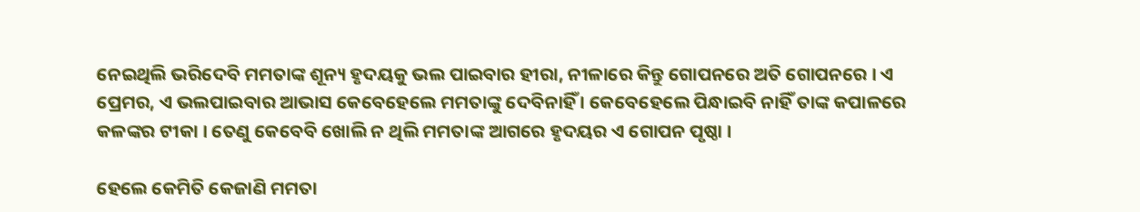ନେଇଥିଲି ଭରିଦେବି ମମତାଙ୍କ ଶୂନ୍ୟ ହୃଦୟକୁ ଭଲ ପାଇବାର ହୀରା, ନୀଳାରେ କିନ୍ତୁ ଗୋପନରେ ଅତି ଗୋପନରେ । ଏ ପ୍ରେମର, ଏ ଭଲପାଇବାର ଆଭାସ କେବେହେଲେ ମମତାଙ୍କୁ ଦେବିନାହିଁ । କେବେହେଲେ ପିନ୍ଧାଇବି ନାହିଁ ତାଙ୍କ କପାଳରେ କଳଙ୍କର ଟୀକା । ତେଣୁ କେବେବି ଖୋଲି ନ ଥିଲି ମମତାଙ୍କ ଆଗରେ ହୃଦୟର ଏ ଗୋପନ ପୃଷ୍ଠା ।

ହେଲେ କେମିତି କେଜାଣି ମମତା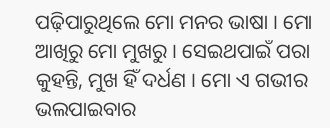ପଢ଼ିପାରୁଥିଲେ ମୋ ମନର ଭାଷା । ମୋ ଆଖିରୁ ମୋ ମୁଖରୁ । ସେଇଥପାଇଁ ପରା କୁହନ୍ତି, ମୁଖ ହିଁ ଦର୍ଧଣ । ମୋ ଏ ଗଭୀର ଭଲପାଇବାର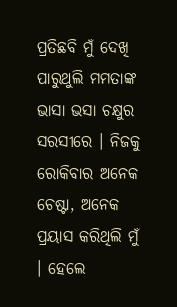ପ୍ରତିଛବି ମୁଁ ଦେଖି ପାରୁଥୁଲି ମମତାଙ୍କ ଭାସା ଭସା ଚକ୍ଷୁର ସରସୀରେ । ନିଜକୁ ରୋକିବାର ଅନେକ ଚେଷ୍ଟା, ଅନେକ ପ୍ରୟାସ କରିଥିଲି ମୁଁ । ହେଲେ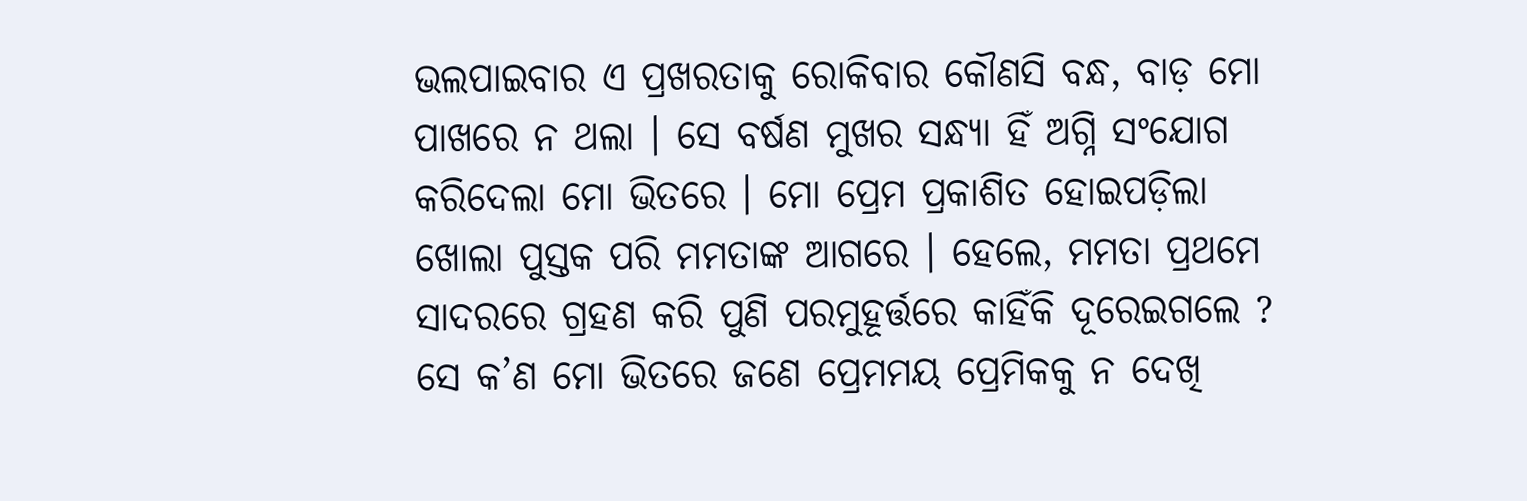ଭଲପାଇବାର ଏ ପ୍ରଖରତାକୁ ରୋକିବାର କୌଣସି ବନ୍ଧ, ବାଡ଼ ମୋ ପାଖରେ ନ ଥଲା । ସେ ବର୍ଷଣ ମୁଖର ସନ୍ଧ୍ୟା ହିଁ ଅଗ୍ନି ସଂଯୋଗ କରିଦେଲା ମୋ ଭିତରେ । ମୋ ପ୍ରେମ ପ୍ରକାଶିତ ହୋଇପଡ଼ିଲା ଖୋଲା ପୁସ୍ତକ ପରି ମମତାଙ୍କ ଆଗରେ । ହେଲେ, ମମତା ପ୍ରଥମେ ସାଦରରେ ଗ୍ରହଣ କରି ପୁଣି ପରମୁହୂର୍ତ୍ତରେ କାହିଁକି ଦୂରେଇଗଲେ ? ସେ କ’ଣ ମୋ ଭିତରେ ଜଣେ ପ୍ରେମମୟ ପ୍ରେମିକକୁ ନ ଦେଖି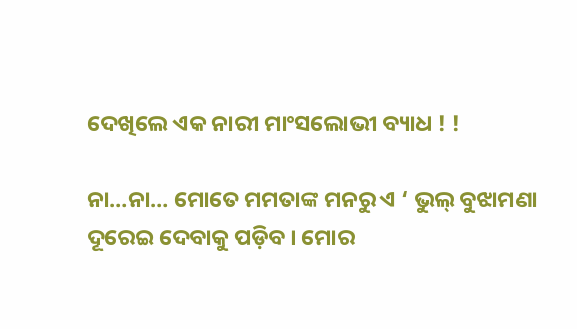ଦେଖିଲେ ଏକ ନାରୀ ମାଂସଲୋଭୀ ବ୍ୟାଧ ! !

ନା…ନା… ମୋତେ ମମତାଙ୍କ ମନରୁ ଏ ‘ ଭୁଲ୍‌ ବୁଝାମଣା ଦୂରେଇ ଦେବାକୁ ପଡ଼ିବ । ମୋର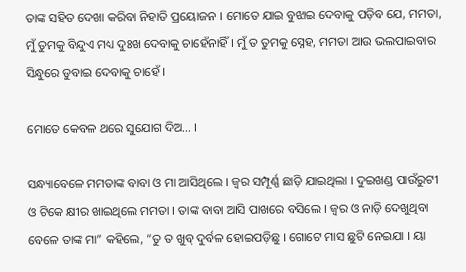ତାଙ୍କ ସହିତ ଦେଖା କରିବା ନିହାତି ପ୍ରୟୋଜନ । ମୋତେ ଯାଇ ବୁଝାଇ ଦେବାକୁ ପଡ଼ିବ ଯେ, ମମତା, ମୁଁ ତୁମକୁ ବିନ୍ଦୁଏ ମଧ୍ୟ ଦୁଃଖ ଦେବାକୁ ଚାହେଁନାହିଁ । ମୁଁ ତ ତୁମକୁ ସ୍ନେହ, ମମତା ଆଉ ଭଲପାଇବାର ସିନ୍ଧୁରେ ଡୁବାଇ ଦେବାକୁ ଚାହେଁ ।

ମୋତେ କେବଳ ଥରେ ସୁଯୋଗ ଦିଅ… ।

ସନ୍ଧ୍ୟାବେଳେ ମମତାଙ୍କ ବାବା ଓ ମା ଆସିଥିଲେ । ଜ୍ୱର ସମ୍ପୂର୍ଣ୍ଣ ଛାଡ଼ି ଯାଇଥିଲା । ଦୁଇଖଣ୍ଡ ପାଉଁରୁଟୀ ଓ ଟିକେ କ୍ଷୀର ଖାଇଥିଲେ ମମତା । ତାଙ୍କ ବାବା ଆସି ପାଖରେ ବସିଲେ । ଜ୍ଵର ଓ ନାଡ଼ି ଦେଖୁଥିବା ବେଳେ ତାଙ୍କ ମା” କହିଲେ, “ତୁ ତ ଖୁବ୍‌ ଦୁର୍ବଳ ହୋଇପଡ଼ିଛୁ । ଗୋଟେ ମାସ ଛୁଟି ନେଇଯା । ୟା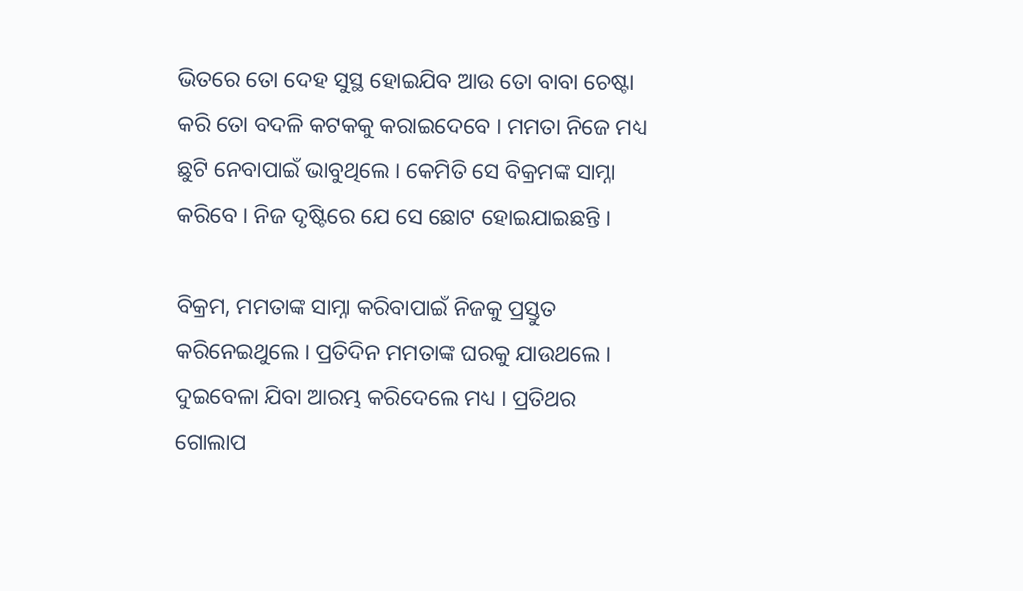ଭିତରେ ତୋ ଦେହ ସୁସ୍ଥ ହୋଇଯିବ ଆଉ ତୋ ବାବା ଚେଷ୍ଟା କରି ତୋ ବଦଳି କଟକକୁ କରାଇଦେବେ । ମମତା ନିଜେ ମଧ୍ୟ ଛୁଟି ନେବାପାଇଁ ଭାବୁଥିଲେ । କେମିତି ସେ ବିକ୍ରମଙ୍କ ସାମ୍ନା କରିବେ । ନିଜ ଦୃଷ୍ଟିରେ ଯେ ସେ ଛୋଟ ହୋଇଯାଇଛନ୍ତି ।

ବିକ୍ରମ, ମମତାଙ୍କ ସାମ୍ନା କରିବାପାଇଁ ନିଜକୁ ପ୍ରସ୍ତୁତ କରିନେଇଥୁଲେ । ପ୍ରତିଦିନ ମମତାଙ୍କ ଘରକୁ ଯାଉଥଲେ । ଦୁଇବେଳା ଯିବା ଆରମ୍ଭ କରିଦେଲେ ମଧ୍ୟ । ପ୍ରତିଥର ଗୋଲାପ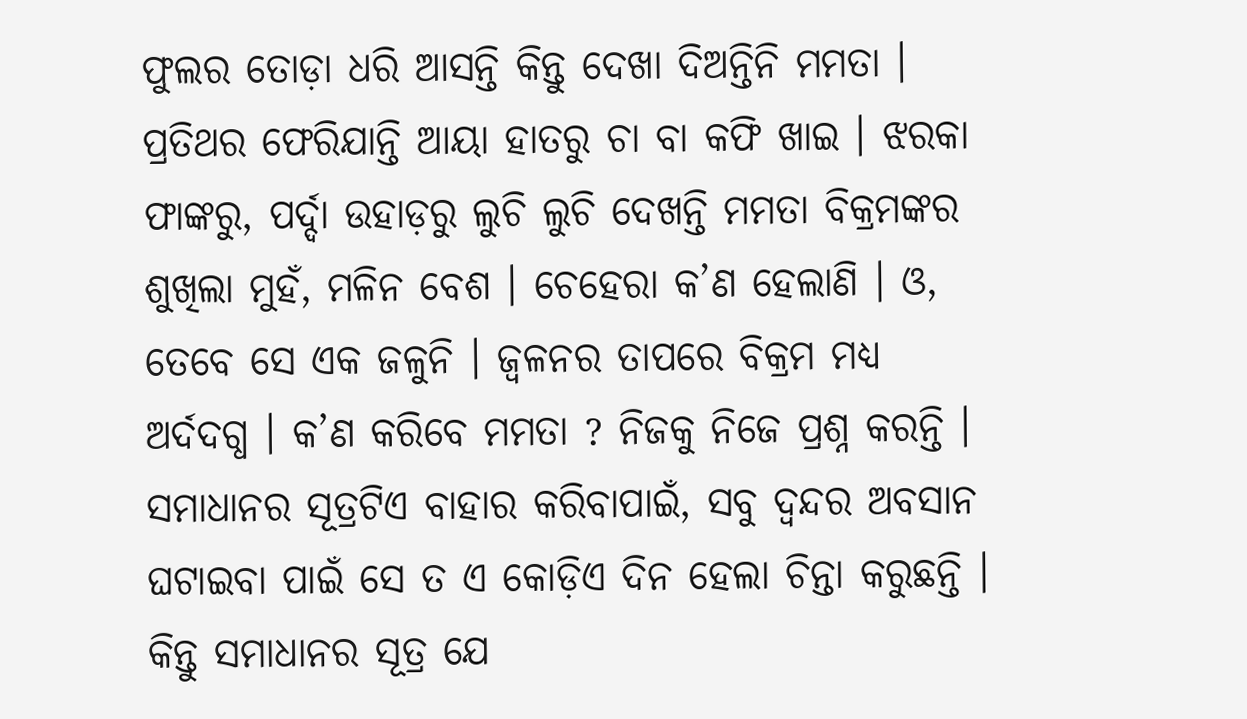ଫୁଲର ତୋଡ଼ା ଧରି ଆସନ୍ତି କିନ୍ତୁ ଦେଖା ଦିଅନ୍ତିନି ମମତା । ପ୍ରତିଥର ଫେରିଯାନ୍ତି ଆୟା ହାତରୁ ଚା ବା କଫି ଖାଇ । ଝରକା ଫାଙ୍କରୁ, ପର୍ଦ୍ଦା ଉହାଡ଼ରୁ ଲୁଚି ଲୁଚି ଦେଖନ୍ତି ମମତା ବିକ୍ରମଙ୍କର ଶୁଖିଲା ମୁହଁ, ମଳିନ ବେଶ । ଚେହେରା କ’ଣ ହେଲାଣି । ଓ, ତେବେ ସେ ଏକ ଜଳୁନି । ଜ୍ଵଳନର ତାପରେ ବିକ୍ରମ ମଧ୍ୟ ଅର୍ଦଦଗ୍ଧ । କ’ଣ କରିବେ ମମତା ? ନିଜକୁ ନିଜେ ପ୍ରଶ୍ନ କରନ୍ତି । ସମାଧାନର ସୂତ୍ରଟିଏ ବାହାର କରିବାପାଇଁ, ସବୁ ଦ୍ଵନ୍ଦର ଅବସାନ ଘଟାଇବା ପାଇଁ ସେ ତ ଏ କୋଡ଼ିଏ ଦିନ ହେଲା ଚିନ୍ତା କରୁଛନ୍ତି । କିନ୍ତୁ ସମାଧାନର ସୂତ୍ର ଯେ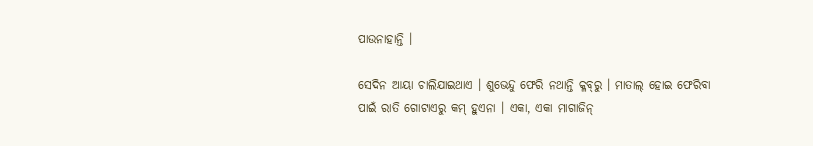ପାଉନାହାନ୍ତି ।

ସେଦିନ ଆୟା ଚାଲିଯାଇଥାଏ । ଶୁଭେନ୍ଦୁ ଫେରି ନଥାନ୍ତି କ୍ଳବ୍‌ରୁ । ମାତାଲ୍‌ ହୋଇ ଫେରିବା ପାଇଁ ରାତି ଗୋଟାଏରୁ କମ୍‌ ହୁଏନା । ଏକା, ଏକା ମାଗାଜିନ୍‌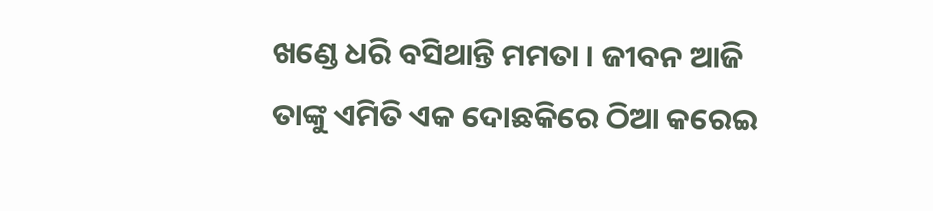ଖଣ୍ଡେ ଧରି ବସିଥାନ୍ତି ମମତା । ଜୀବନ ଆଜି ତାଙ୍କୁ ଏମିତି ଏକ ଦୋଛକିରେ ଠିଆ କରେଇ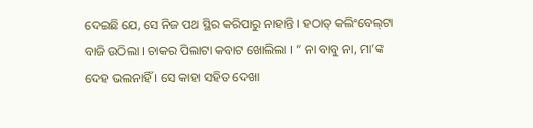ଦେଇଛି ଯେ, ସେ ନିଜ ପଥ ସ୍ଥିର କରିପାରୁ ନାହାନ୍ତି । ହଠାତ୍‌ କଲିଂବେଲ୍‌ଟା ବାଜି ଉଠିଲା । ଚାକର ପିଲାଟା କବାଟ ଖୋଲିଲା । “ ନା ବାବୁ ନା, ମା’ଙ୍କ ଦେହ ଭଲନାହିଁ । ସେ କାହା ସହିତ ଦେଖା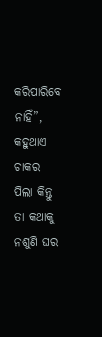କରିପାରିବେ ନାହିଁ”, କହୁଥାଏ ଚାକର ପିଲା କିନ୍ତୁ ତା କଥାକୁ ନଶୁଣି ଘର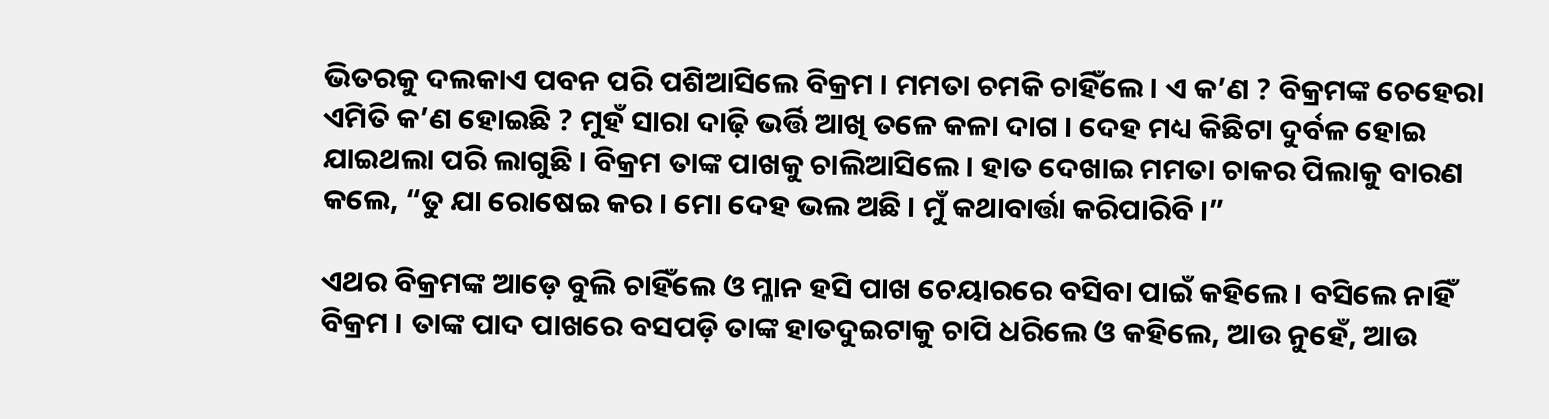ଭିତରକୁ ଦଲକାଏ ପବନ ପରି ପଶିଆସିଲେ ବିକ୍ରମ । ମମତା ଚମକି ଚାହିଁଲେ । ଏ କ’ଣ ? ବିକ୍ରମଙ୍କ ଚେହେରା ଏମିତି କ’ଣ ହୋଇଛି ? ମୁହଁ ସାରା ଦାଢ଼ି ଭର୍ତ୍ତି ଆଖି ତଳେ କଳା ଦାଗ । ଦେହ ମଧ୍ୟ କିଛିଟା ଦୁର୍ବଳ ହୋଇ ଯାଇଥଲା ପରି ଲାଗୁଛି । ବିକ୍ରମ ତାଙ୍କ ପାଖକୁ ଚାଲିଆସିଲେ । ହାତ ଦେଖାଇ ମମତା ଚାକର ପିଲାକୁ ବାରଣ କଲେ, “ତୁ ଯା ରୋଷେଇ କର । ମୋ ଦେହ ଭଲ ଅଛି । ମୁଁ କଥାବାର୍ତ୍ତା କରିପାରିବି ।”

ଏଥର ବିକ୍ରମଙ୍କ ଆଡ଼େ ବୁଲି ଚାହିଁଲେ ଓ ମ୍ଳାନ ହସି ପାଖ ଚେୟାରରେ ବସିବା ପାଇଁ କହିଲେ । ବସିଲେ ନାହିଁ ବିକ୍ରମ । ତାଙ୍କ ପାଦ ପାଖରେ ବସପଡ଼ି ତାଙ୍କ ହାତଦୁଇଟାକୁ ଚାପି ଧରିଲେ ଓ କହିଲେ, ଆଉ ନୁହେଁ, ଆଉ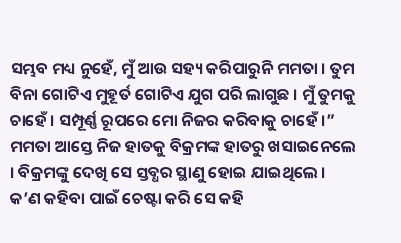ସମ୍ଭବ ମଧ୍ୟ ନୁହେଁ, ମୁଁ ଆଉ ସହ୍ୟ କରିପାରୁନି ମମତା । ତୁମ ବିନା ଗୋଟିଏ ମୁହୂର୍ତ ଗୋଟିଏ ଯୁଗ ପରି ଲାଗୁଛ । ମୁଁ ତୁମକୁ ଚାହେଁ । ସମ୍ପୂର୍ଣ୍ଣ ରୂପରେ ମୋ ନିଜର କରିବାକୁ ଚାହେଁ ।” ମମତା ଆସ୍ତେ ନିଜ ହାତକୁ ବିକ୍ରମଙ୍କ ହାତରୁ ଖସାଇନେଲେ । ବିକ୍ରମଙ୍କୁ ଦେଖି ସେ ସ୍ତବ୍ଧର ସ୍ଥାଣୁ ହୋଇ ଯାଇଥିଲେ । କ’ଣ କହିବା ପାଇଁ ଚେଷ୍ଟା କରି ସେ କହି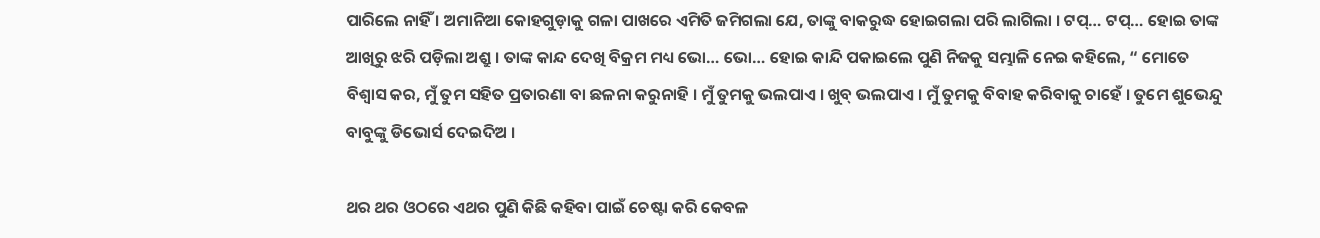ପାରିଲେ ନାହିଁ । ଅମାନିଆ କୋହଗୁଡ଼ାକୁ ଗଳା ପାଖରେ ଏମିତି ଜମିଗଲା ଯେ, ତାଙ୍କୁ ବାକରୁଦ୍ଧ ହୋଇଗଲା ପରି ଲାଗିଲା । ଟପ୍‌… ଟପ୍‌… ହୋଇ ତାଙ୍କ ଆଖିରୁ ଝରି ପଡ଼ିଲା ଅଶ୍ରୁ । ତାଙ୍କ କାନ୍ଦ ଦେଖି ବିକ୍ରମ ମଧ୍ୟ ଭୋ… ଭୋ… ହୋଇ କାନ୍ଦି ପକାଇଲେ ପୁଣି ନିଜକୁ ସମ୍ଭାଳି ନେଇ କହିଲେ, “ ମୋତେ ବିଶ୍ୱାସ କର, ମୁଁ ତୁମ ସହିତ ପ୍ରତାରଣା ବା ଛଳନା କରୁନାହି । ମୁଁ ତୁମକୁ ଭଲପାଏ । ଖୁବ୍‌ ଭଲପାଏ । ମୁଁ ତୁମକୁ ବିବାହ କରିବାକୁ ଚାହେଁ । ତୁମେ ଶୁଭେନ୍ଦୁ ବାବୁଙ୍କୁ ଡିଭୋର୍ସ ଦେଇଦିଅ ।

ଥର ଥର ଓଠରେ ଏଥର ପୁଣି କିଛି କହିବା ପାଇଁ ଚେଷ୍ଟା କରି କେବଳ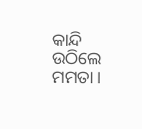କାନ୍ଦି ଉଠିଲେ ମମତା ।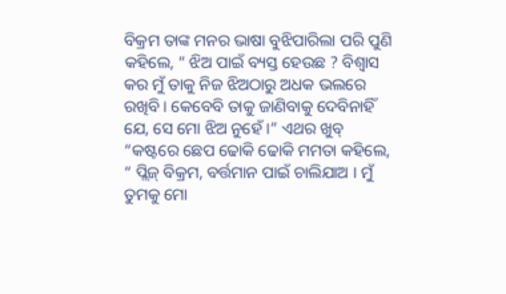ବିକ୍ରମ ତାଙ୍କ ମନର ଭାଷା ବୁଝିପାରିଲା ପରି ପୁଣି କହିଲେ, “ ଝିଅ ପାଇଁ ବ୍ୟସ୍ତ ହେଉଛ ? ବିଶ୍ଵାସ କର ମୁଁ ତାକୁ ନିଜ ଝିଅଠାରୁ ଅଧକ ଭଲରେ ରଖିବି । କେବେବି ତାକୁ ଜାଣିବାକୁ ଦେବିନାହିଁ ଯେ, ସେ ମୋ ଝିଅ ନୁହେଁ ।” ଏଥର ଖୁବ୍‌ “କଷ୍ଟରେ ଛେପ ଢୋକି ଢୋକି ମମତା କହିଲେ, “ ପ୍ଲିଜ୍‌ ବିକ୍ରମ, ବର୍ତ୍ତମାନ ପାଇଁ ଚାଲିଯାଅ । ମୁଁ ତୁମକୁ ମୋ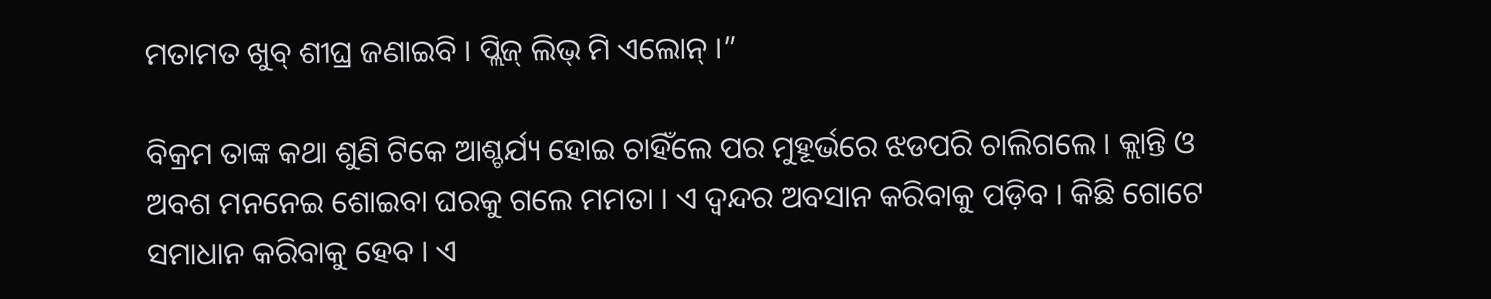ମତାମତ ଖୁବ୍‌ ଶୀଘ୍ର ଜଣାଇବି । ପ୍ଲିଜ୍‌ ଲିଭ୍‌ ମି ଏଲୋନ୍‌ ।”

ବିକ୍ରମ ତାଙ୍କ କଥା ଶୁଣି ଟିକେ ଆଶ୍ଚର୍ଯ୍ୟ ହୋଇ ଚାହିଁଲେ ପର ମୁହୂର୍ଭରେ ଝଡପରି ଚାଲିଗଲେ । କ୍ଲାନ୍ତି ଓ ଅବଶ ମନନେଇ ଶୋଇବା ଘରକୁ ଗଲେ ମମତା । ଏ ଦ୍ଵନ୍ଦର ଅବସାନ କରିବାକୁ ପଡ଼ିବ । କିଛି ଗୋଟେ ସମାଧାନ କରିବାକୁ ହେବ । ଏ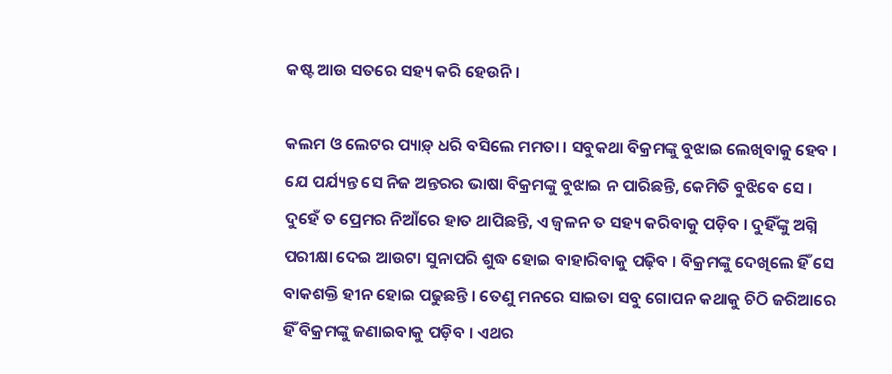କଷ୍ଟ ଆଉ ସତରେ ସହ୍ୟ କରି ହେଉନି ।

କଲମ ଓ ଲେଟର ପ୍ୟାଡ଼୍‌ ଧରି ବସିଲେ ମମତା । ସବୁକଥା ବିକ୍ରମଙ୍କୁ ବୁଝାଇ ଲେଖିବାକୁ ହେବ । ଯେ ପର୍ଯ୍ୟନ୍ତ ସେ ନିଜ ଅନ୍ତରର ଭାଷା ବିକ୍ରମଙ୍କୁ ବୁଝାଇ ନ ପାରିଛନ୍ତି, କେମିତି ବୁଝିବେ ସେ । ଦୁହେଁ ତ ପ୍ରେମର ନିଆଁରେ ହାତ ଥାପିଛନ୍ତି, ଏ ଜ୍ଵଳନ ତ ସହ୍ୟ କରିବାକୁ ପଡ଼ିବ । ଦୁହିଁଙ୍କୁ ଅଗ୍ନି ପରୀକ୍ଷା ଦେଇ ଆଉଟା ସୁନାପରି ଶୁଦ୍ଧ ହୋଇ ବାହାରିବାକୁ ପଢ଼ିବ । ବିକ୍ରମଙ୍କୁ ଦେଖିଲେ ହିଁ ସେ ବାକଶକ୍ତି ହୀନ ହୋଇ ପଢୁଛନ୍ତି । ତେଣୁ ମନରେ ସାଇତା ସବୁ ଗୋପନ କଥାକୁ ଚିଠି ଜରିଆରେ ହିଁ ବିକ୍ରମଙ୍କୁ ଜଣାଇବାକୁ ପଡ଼ିବ । ଏଥର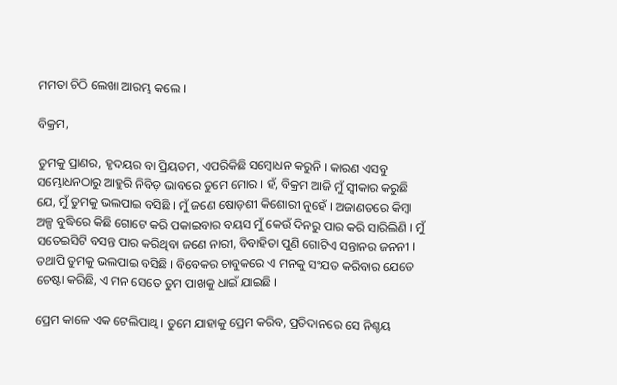ମମତା ଚିଠି ଲେଖା ଆରମ୍ଭ କଲେ ।

ବିକ୍ରମ,

ତୁମକୁ ପ୍ରାଣର, ହୃଦୟର ବା ପ୍ରିୟତମ, ଏପରିକିଛି ସମ୍ବୋଧନ କରୁନି । କାରଣ ଏସବୁ ସମ୍ଭୋଧନଠାରୁ ଆହୁରି ନିବିଡ଼ ଭାବରେ ତୁମେ ମୋର । ହଁ, ବିକ୍ରମ ଆଜି ମୁଁ ସ୍ଵୀକାର କରୁଛି ଯେ, ମୁଁ ତୁମକୁ ଭଲପାଇ ବସିଛି । ମୁଁ ଜଣେ ଷୋଡ଼ଶୀ କିଶୋରୀ ନୁହେଁ । ଅଜାଣତରେ କିମ୍ବା ଅଳ୍ପ ବୁଦ୍ଧିରେ କିଛି ଗୋଟେ କରି ପକାଇବାର ବୟସ ମୁଁ କେଉଁ ଦିନରୁ ପାର କରି ସାରିଲିଣି । ମୁଁ ସତେଇସିଟି ବସନ୍ତ ପାର କରିଥିବା ଜଣେ ନାରୀ, ବିବାହିତା ପୁଣି ଗୋଟିଏ ସନ୍ତାନର ଜନନୀ । ତଥାପି ତୁମକୁ ଭଲପାଇ ବସିଛି । ବିବେକର ଚାବୁକରେ ଏ ମନକୁ ସଂଯତ କରିବାର ଯେତେ ଚେଷ୍ଟା କରିଛି, ଏ ମନ ସେତେ ତୁମ ପାଖକୁ ଧାଇଁ ଯାଇଛି ।

ପ୍ରେମ କାଳେ ଏକ ଟେଲିପାଥ୍ଵ । ତୁମେ ଯାହାକୁ ପ୍ରେମ କରିବ, ପ୍ରତିଦାନରେ ସେ ନିଶ୍ଚୟ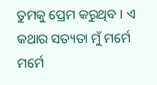ତୁମକୁ ପ୍ରେମ କରୁଥିବ । ଏ କଥାର ସତ୍ୟତା ମୁଁ ମର୍ମେ ମର୍ମେ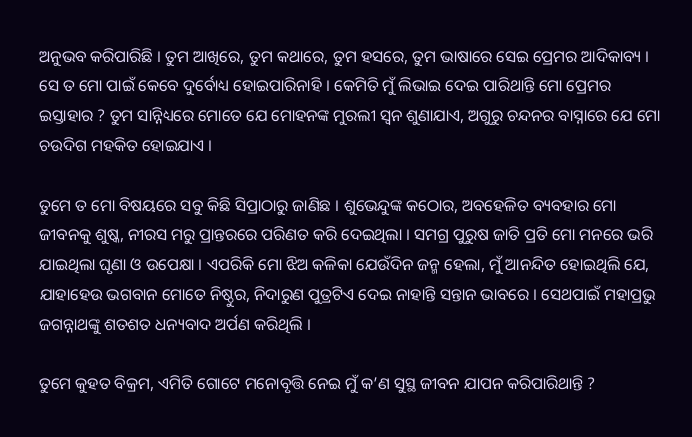ଅନୁଭବ କରିପାରିଛି । ତୁମ ଆଖିରେ, ତୁମ କଥାରେ, ତୁମ ହସରେ, ତୁମ ଭାଷାରେ ସେଇ ପ୍ରେମର ଆଦିକାବ୍ୟ । ସେ ତ ମୋ ପାଇଁ କେବେ ଦୁର୍ବୋଧ୍ୟ ହୋଇପାରିନାହି । କେମିତି ମୁଁ ଲିଭାଇ ଦେଇ ପାରିଥାନ୍ତି ମୋ ପ୍ରେମର ଇସ୍ତାହାର ? ତୁମ ସାନ୍ନିଧ୍ୟରେ ମୋତେ ଯେ ମୋହନଙ୍କ ମୁରଲୀ ସ୍ଵନ ଶୁଣାଯାଏ, ଅଗୁରୁ ଚନ୍ଦନର ବାସ୍ନାରେ ଯେ ମୋ ଚଉଦିଗ ମହକିତ ହୋଇଯାଏ ।

ତୁମେ ତ ମୋ ବିଷୟରେ ସବୁ କିଛି ସିପ୍ରାଠାରୁ ଜାଣିଛ । ଶୁଭେନ୍ଦୁଙ୍କ କଠୋର, ଅବହେଳିତ ବ୍ୟବହାର ମୋ ଜୀବନକୁ ଶୁଷ୍କ, ନୀରସ ମରୁ ପ୍ରାନ୍ତରରେ ପରିଣତ କରି ଦେଇଥିଲା । ସମଗ୍ର ପୁରୁଷ ଜାତି ପ୍ରତି ମୋ ମନରେ ଭରି ଯାଇଥିଲା ଘୃଣା ଓ ଉପେକ୍ଷା । ଏପରିକି ମୋ ଝିଅ କଳିକା ଯେଉଁଦିନ ଜନ୍ମ ହେଲା, ମୁଁ ଆନନ୍ଦିତ ହୋଇଥିଲି ଯେ, ଯାହାହେଉ ଭଗବାନ ମୋତେ ନିଷ୍ଠୁର, ନିଦାରୁଣ ପୁତ୍ରଟିଏ ଦେଇ ନାହାନ୍ତି ସନ୍ତାନ ଭାବରେ । ସେଥପାଇଁ ମହାପ୍ରଭୁ ଜଗନ୍ନାଥଙ୍କୁ ଶତଶତ ଧନ୍ୟବାଦ ଅର୍ପଣ କରିଥିଲି ।

ତୁମେ କୁହତ ବିକ୍ରମ, ଏମିତି ଗୋଟେ ମନୋବୃତ୍ତି ନେଇ ମୁଁ କ’ଣ ସୁସ୍ଥ ଜୀବନ ଯାପନ କରିପାରିଥାନ୍ତି ?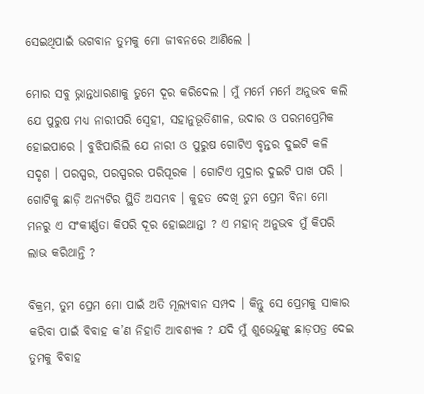ସେଇଥିପାଇଁ ଭଗବାନ ତୁମକୁ ମୋ ଜୀବନରେ ଆଣିଲେ ।

ମୋର ସବୁ ଭ୍ନାନ୍ତଧାରଣାକୁ ତୁମେ ଦୂର କରିଦେଲ । ମୁଁ ମର୍ମେ ମର୍ମେ ଅନୁଭବ କଲି ଯେ ପୁରୁଷ ମଧ୍ୟ ନାରୀପରି ସ୍ଵେହୀ, ସହାନୁଭୂତିଶୀଳ, ଉଦାର ଓ ପରମପ୍ରେମିକ ହୋଇପାରେ । ବୁଝିପାରିଲି ଯେ ନାରୀ ଓ ପୁରୁଷ ଗୋଟିଏ ବୃନ୍ତର ଦୁଇଟି କଳି ସଦୃଶ । ପରସ୍ପର, ପରସ୍ପରର ପରିପୂରକ । ଗୋଟିଏ ମୁଦ୍ରାର ଦୁଇଟି ପାଖ ପରି । ଗୋଟିକୁ ଛାଡ଼ି ଅନ୍ୟଟିର ସ୍ଥିତି ଅସମ୍ଭବ । କୁହତ ଦେଖି ତୁମ ପ୍ରେମ ବିନା ମୋ ମନରୁ ଏ ସଂକୀର୍ଣ୍ଣତା କିପରି ଦୂର ହୋଇଥାନ୍ତା ? ଏ ମହାନ୍‌ ଅନୁଭବ ମୁଁ କିପରି ଲାଭ କରିଥାନ୍ତି ?

ବିକ୍ରମ, ତୁମ ପ୍ରେମ ମୋ ପାଇଁ ଅତି ମୂଲ୍ୟବାନ ସମ୍ପଦ । କିନ୍ତୁ ସେ ପ୍ରେମକୁ ସାକାର କରିବା ପାଇଁ ବିବାହ କ’ଣ ନିହାତି ଆବଶ୍ୟକ ? ଯଦି ମୁଁ ଶୁଭେନ୍ଦୁଙ୍କୁ ଛାଡ଼ପତ୍ର ଦେଇ ତୁମକୁ ବିବାହ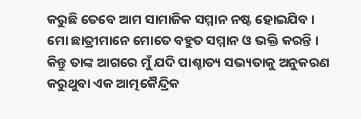କରୁଛି ତେବେ ଆମ ସାମାଜିକ ସମ୍ମାନ ନଷ୍ଟ ହୋଇଯିବ । ମୋ ଛାତ୍ରୀମାନେ ମୋତେ ବହୁତ ସମ୍ମାନ ଓ ଭକ୍ତି କରନ୍ତି । କିନ୍ତୁ ତାଙ୍କ ଆଗରେ ମୁଁ ଯଦି ପାଶ୍ଚାତ୍ୟ ସଭ୍ୟତାକୁ ଅନୁକରଣ କରୁଥୁବା ଏକ ଆତ୍ମକୈନ୍ଦ୍ରିକ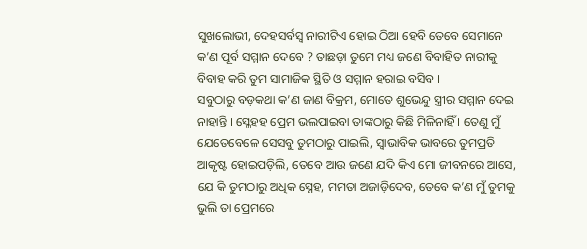ସୁଖଲୋଭୀ, ଦେହସର୍ବସ୍ଵ ନାରୀଟିଏ ହୋଇ ଠିଆ ହେବି ତେବେ ସେମାନେ କ’ଣ ପୂର୍ବ ସମ୍ମାନ ଦେବେ ? ତାଛଡ଼ା ତୁମେ ମଧ୍ୟ ଜଣେ ବିବାହିତ ନାରୀକୁ ବିବାହ କରି ତୁମ ସାମାଜିକ ସ୍ଥିତି ଓ ସମ୍ମାନ ହରାଇ ବସିବ ।
ସବୁଠାରୁ ବଡ଼କଥା କ’ଣ ଜାଣ ବିକ୍ରମ, ମୋତେ ଶୁଭେନ୍ଦୁ ସ୍ତ୍ରୀର ସମ୍ମାନ ଦେଇ ନାହାନ୍ତି । ସ୍ଳେହହ ପ୍ରେମ ଭଲପାଇବା ତାଙ୍କଠାରୁ କିଛି ମିଳିନାହିଁ । ତେଣୁ ମୁଁ ଯେତେବେଳେ ସେସବୁ ତୁମଠାରୁ ପାଇଲି, ସ୍ୱାଭାବିକ ଭାବରେ ତୁମପ୍ରତି ଆକୃଷ୍ଟ ହୋଇପଡ଼ିଲି, ତେବେ ଆଉ ଜଣେ ଯଦି କିଏ ମୋ ଜୀବନରେ ଆସେ, ଯେ କି ତୁମଠାରୁ ଅଧିକ ସ୍ନେହ, ମମତା ଅଜାଡ଼ିଦେବ, ତେବେ କ’ଣ ମୁଁ ତୁମକୁ ଭୁଲି ତା ପ୍ରେମରେ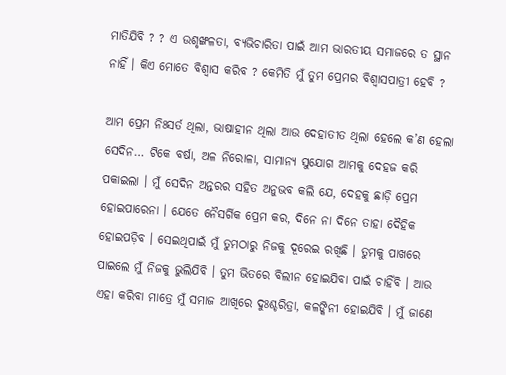ମାତିଯିବି ? ? ଏ ଉଶୃଙ୍ଖଳତା, ବ୍ୟଭିଚାରିତା ପାଇଁ ଆମ ଭାରତୀୟ ସମାଜରେ ତ ସ୍ଥାନ ନାହିଁ । କିଏ ମୋତେ ବିଶ୍ଵାସ କରିବ ? କେମିତି ମୁଁ ତୁମ ପ୍ରେମର ବିଶ୍ଵାସପାତ୍ରୀ ହେବି ?

ଆମ ପ୍ରେମ ନିଃସର୍ତ ଥିଲା, ଭାଷାହୀନ ଥିଲା ଆଉ ଦେହାତୀତ ଥିଲା ହେଲେ କ’ଣ ହେଲା ସେଦିନ… ଟିକେ ବର୍ଷା, ଅଳ ନିରୋଳା, ସାମାନ୍ୟ ସୁଯୋଗ ଆମକୁ ଦେହଜ କରି ପକାଇଲା । ମୁଁ ସେଦିନ ଅନ୍ତରର ସହିତ ଅନୁଭବ କଲି ଯେ, ଦେହକୁ ଛାଡ଼ି ପ୍ରେମ ହୋଇପାରେନା । ଯେତେ ନୈସର୍ଗିକ ପ୍ରେମ କର, ଦିନେ ନା ଦିନେ ତାହା ଦୈହିକ ହୋଇପଡ଼ିବ । ସେଇଥିପାଇଁ ମୁଁ ତୁମଠାରୁ ନିଜକୁ ଦୂରେଇ ରଖିଛି । ତୁମକୁ ପାଖରେ ପାଇଲେ ମୁଁ ନିଜକୁ ଭୁଲିଯିବି । ତୁମ ଭିତରେ ବିଲୀନ ହୋଇଯିବା ପାଇଁ ଚାହିଁବି । ଆଉ ଏହା କରିବା ମାତ୍ରେ ମୁଁ ସମାଜ ଆଖିରେ ଦୁଃଶ୍ଚରିତ୍ରା, କଳଙ୍କିନୀ ହୋଇଯିବି । ମୁଁ ଜାଣେ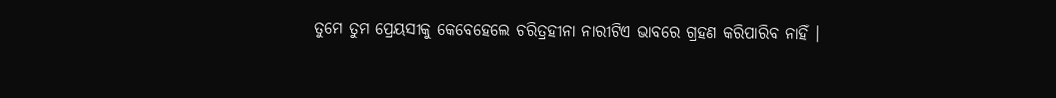ତୁମେ ତୁମ ପ୍ରେୟସୀକୁ କେବେହେଲେ ଚରିତ୍ରହୀନା ନାରୀଟିଏ ଭାବରେ ଗ୍ରହଣ କରିପାରିବ ନାହିଁ ।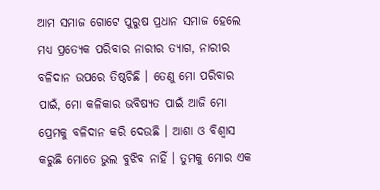ଆମ ସମାଜ ଗୋଟେ ପୁରୁଷ ପ୍ରଧାନ ସମାଜ ହେଲେ ମଧ୍ୟ ପ୍ରତ୍ୟେକ ପରିବାର ନାରୀର ତ୍ୟାଗ, ନାରୀର ବଳିଦାନ ଉପରେ ତିଷ୍ଠଚିଛି । ତେଣୁ ମୋ ପରିବାର ପାଇଁ, ମୋ କଳିକାର ଭବିଷ୍ୟତ ପାଇଁ ଆଜି ମୋ ପ୍ରେମକୁ ବଳିଦାନ କରି ଦେଉଛି । ଆଶା ଓ ବିଶ୍ଵାସ କରୁଛି ମୋତେ ଭୁଲ ବୁଝିବ ନାହିଁ । ତୁମକୁ ମୋର ଏକ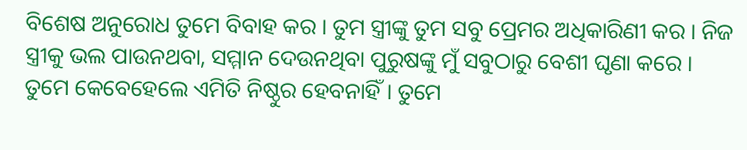ବିଶେଷ ଅନୁରୋଧ ତୁମେ ବିବାହ କର । ତୁମ ସ୍ତ୍ରୀଙ୍କୁ ତୁମ ସବୁ ପ୍ରେମର ଅଧିକାରିଣୀ କର । ନିଜ ସ୍ତ୍ରୀକୁ ଭଲ ପାଉନଥବା, ସମ୍ମାନ ଦେଉନଥିବା ପୁରୁଷଙ୍କୁ ମୁଁ ସବୁଠାରୁ ବେଶୀ ଘୃଣା କରେ । ତୁମେ କେବେହେଲେ ଏମିତି ନିଷ୍ଠୁର ହେବନାହିଁ । ତୁମେ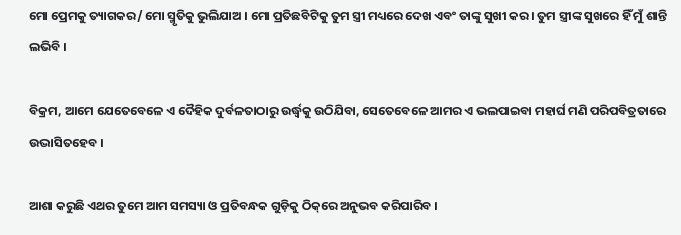ମୋ ପ୍ରେମକୁ ତ୍ୟାଗକର/ ମୋ ସ୍ମୃତିକୁ ଭୁଲିଯାଅ । ମୋ ପ୍ରତିଛବିଟିକୁ ତୁମ ସ୍ତ୍ରୀ ମଧ୍ୟରେ ଦେଖ ଏବଂ ତାଙ୍କୁ ସୁଖୀ କର । ତୁମ ସ୍ତ୍ରୀଙ୍କ ସୁଖରେ ହିଁ ମୁଁ ଶାନ୍ତି ଲଭିବି ।

ବିକ୍ରମ, ଆମେ ଯେତେବେଳେ ଏ ଦୈହିକ ଦୁର୍ବଳତାଠାରୁ ଉର୍ଦ୍ଧ୍ୱକୁ ଉଠିଯିବା, ସେତେବେଳେ ଆମର ଏ ଭଲପାଇବା ମହାର୍ଘ ମଣି ପରିପବିତ୍ରତାରେ ଉଦ୍ଭାସିତହେବ ।

ଆଶା କରୁଛି ଏଥର ତୁମେ ଆମ ସମସ୍ୟା ଓ ପ୍ରତିବନ୍ଧକ ଗୁଡ଼ିକୁ ଠିକ୍‌ରେ ଅନୁଭବ କରିପାରିବ ।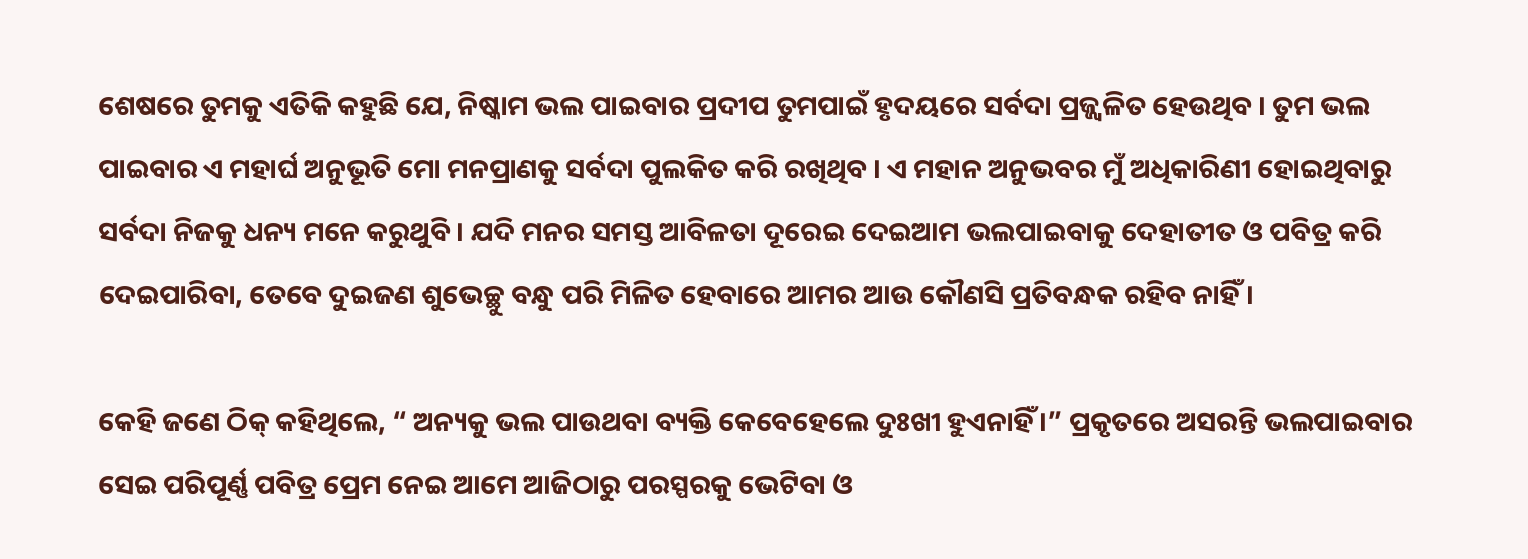ଶେଷରେ ତୁମକୁ ଏତିକି କହୁଛି ଯେ, ନିଷ୍କାମ ଭଲ ପାଇବାର ପ୍ରଦୀପ ତୁମପାଇଁ ହୃଦୟରେ ସର୍ବଦା ପ୍ରଜ୍ଜ୍ଵଳିତ ହେଉଥିବ । ତୁମ ଭଲ ପାଇବାର ଏ ମହାର୍ଘ ଅନୁଭୂତି ମୋ ମନପ୍ରାଣକୁ ସର୍ବଦା ପୁଲକିତ କରି ରଖିଥିବ । ଏ ମହାନ ଅନୁଭବର ମୁଁ ଅଧିକାରିଣୀ ହୋଇଥିବାରୁ ସର୍ବଦା ନିଜକୁ ଧନ୍ୟ ମନେ କରୁଥୁବି । ଯଦି ମନର ସମସ୍ତ ଆବିଳତା ଦୂରେଇ ଦେଇଆମ ଭଲପାଇବାକୁ ଦେହାତୀତ ଓ ପବିତ୍ର କରି ଦେଇପାରିବା, ତେବେ ଦୁଇଜଣ ଶୁଭେଚ୍ଛୁ ବନ୍ଧୁ ପରି ମିଳିତ ହେବାରେ ଆମର ଆଉ କୌଣସି ପ୍ରତିବନ୍ଧକ ରହିବ ନାହିଁ ।

କେହି ଜଣେ ଠିକ୍‌ କହିଥିଲେ, “ ଅନ୍ୟକୁ ଭଲ ପାଉଥବା ବ୍ୟକ୍ତି କେବେହେଲେ ଦୁଃଖୀ ହୁଏନାହିଁ ।” ପ୍ରକୃତରେ ଅସରନ୍ତି ଭଲପାଇବାର ସେଇ ପରିପୂର୍ଣ୍ଣ ପବିତ୍ର ପ୍ରେମ ନେଇ ଆମେ ଆଜିଠାରୁ ପରସ୍ପରକୁ ଭେଟିବା ଓ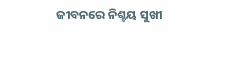ଜୀବନରେ ନିଶ୍ଚୟ ସୁଖୀ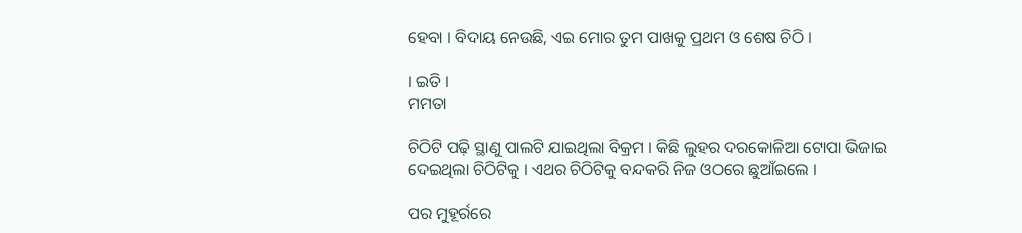ହେବା । ବିଦାୟ ନେଉଛି, ଏଇ ମୋର ତୁମ ପାଖକୁ ପ୍ରଥମ ଓ ଶେଷ ଚିଠି ।

। ଇତି ।
ମମତା

ଚିଠିଟି ପଢ଼ି ସ୍ଥାଣୁ ପାଲଟି ଯାଇଥିଲା ବିକ୍ରମ । କିଛି ଲୁହର ଦରକୋଳିଆ ଟୋପା ଭିଜାଇ ଦେଇଥିଲା ଚିଠିଟିକୁ । ଏଥର ଚିଠିଟିକୁ ବନ୍ଦକରି ନିଜ ଓଠରେ ଛୁଆଁଇଲେ ।

ପର ମୁହୂର୍ରରେ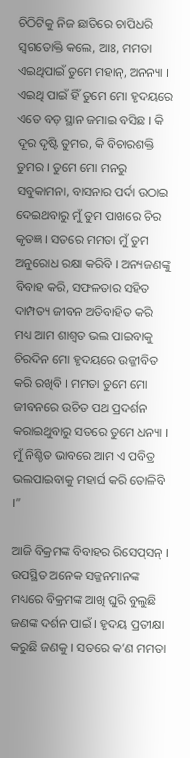ଚିଠିଟିକୁ ନିଜ ଛାତିରେ ଚାପିଧରି ସ୍ଵଗତୋକ୍ତି କଲେ, ଆଃ, ମମତା ଏଇଥିପାଇଁ ତୁମେ ମହାନ୍‌, ଅନନ୍ୟା । ଏଇଥି ପାଇଁ ହିଁ ତୁମେ ମୋ ହୃଦୟରେ ଏତେ ବଡ଼ ସ୍ଥାନ ଜମାଇ ବସିଛ । କି ଦୂର ଦୃଷ୍ଟି ତୁମର, କି ବିଚାରଶକ୍ତି ତୁମର । ତୁମେ ମୋ ମନରୁ ସବୁକାମନା, ବାସନାର ପର୍ଦା ଉଠାଇ ଦେଇଥବାରୁ ମୁଁ ତୁମ ପାଖରେ ଚିର କୃତଜ୍ଞ । ସତରେ ମମତା ମୁଁ ତୁମ ଅନୁରୋଧ ରକ୍ଷା କରିବି । ଅନ୍ୟଜଣଙ୍କୁ ବିବାହ କରି, ସଫଳତାର ସହିତ ଦାମ୍ପତ୍ୟ ଜୀବନ ଅତିବାହିତ କରି ମଧ୍ୟ ଆମ ଶାଶ୍ୱତ ଭଲ ପାଇବାକୁ ଚିରଦିନ ମୋ ହୃଦୟରେ ଉଜ୍ଜୀବିତ କରି ରଖିବି । ମମତା ତୁମେ ମୋ ଜୀବନରେ ଉଚିତ ପଥ ପ୍ରଦର୍ଶନ କରାଇଥୁବାରୁ ସତରେ ତୁମେ ଧନ୍ୟା । ମୁଁ ନିଶ୍ଚିତ ଭାବରେ ଆମ ଏ ପବିତ୍ର ଭଲପାଇବାକୁ ମହାର୍ଘ କରି ତୋଳିବି ।”

ଆଜି ବିକ୍ରମଙ୍କ ବିବାହର ରିସେପ୍‌ସନ୍‌ । ଉପସ୍ଥିତ ଅନେକ ସଜ୍ଜନମାନଙ୍କ ମଧ୍ୟରେ ବିକ୍ରମଙ୍କ ଆଖି ଘୁରି ବୁଲୁଛି ଜଣଙ୍କ ଦର୍ଶନ ପାଇଁ । ହୃଦୟ ପ୍ରତୀକ୍ଷା କରୁଛି ଜଣକୁ । ସତରେ କ’ଣ ମମତା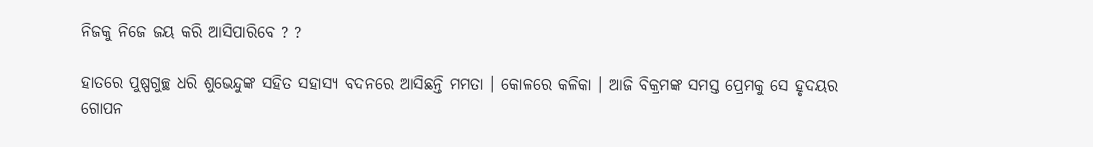ନିଜକୁ ନିଜେ ଜୟ କରି ଆସିପାରିବେ ? ?

ହାତରେ ପୁଷ୍ପଗୁଚ୍ଛ ଧରି ଶୁଭେନ୍ଦୁଙ୍କ ସହିତ ସହାସ୍ୟ ବଦନରେ ଆସିଛନ୍ତି ମମତା । କୋଳରେ କଳିକା । ଆଜି ବିକ୍ରମଙ୍କ ସମସ୍ତ ପ୍ରେମକୁ ସେ ହୃଦୟର ଗୋପନ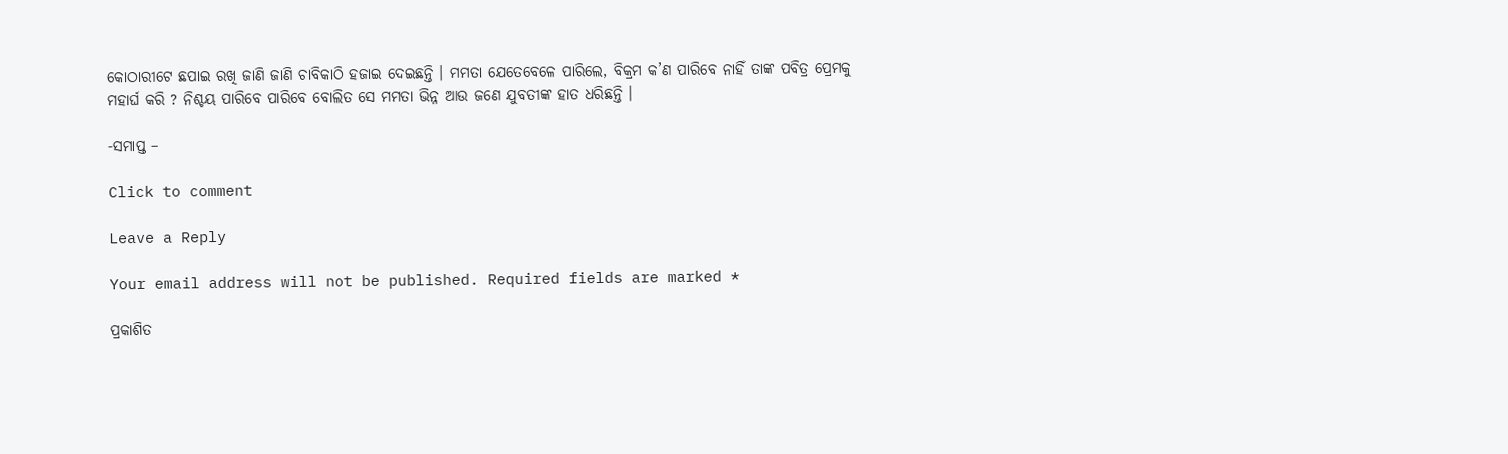କୋଠାରୀଟେ ଛପାଇ ରଖି ଜାଣି ଜାଣି ଚାବିକାଠି ହଜାଇ ଦେଇଛନ୍ତି । ମମତା ଯେତେବେଳେ ପାରିଲେ, ବିକ୍ରମ କ’ଣ ପାରିବେ ନାହିଁ ତାଙ୍କ ପବିତ୍ର ପ୍ରେମକୁ ମହାର୍ଘ କରି ? ନିଶ୍ଚୟ ପାରିବେ ପାରିବେ ବୋଲିତ ସେ ମମତା ଭିନ୍ନ ଆଉ ଜଣେ ଯୁବତୀଙ୍କ ହାତ ଧରିଛନ୍ତି ।

-ସମାପ୍ତ –

Click to comment

Leave a Reply

Your email address will not be published. Required fields are marked *

ପ୍ରକାଶିତ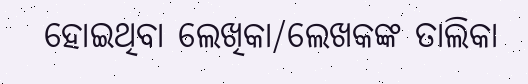ହୋଇଥିବା ଲେଖିକା/ଲେଖକଙ୍କ ତାଲିକା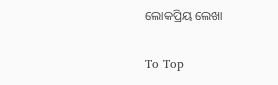ଲୋକପ୍ରିୟ ଲେଖା

To Top